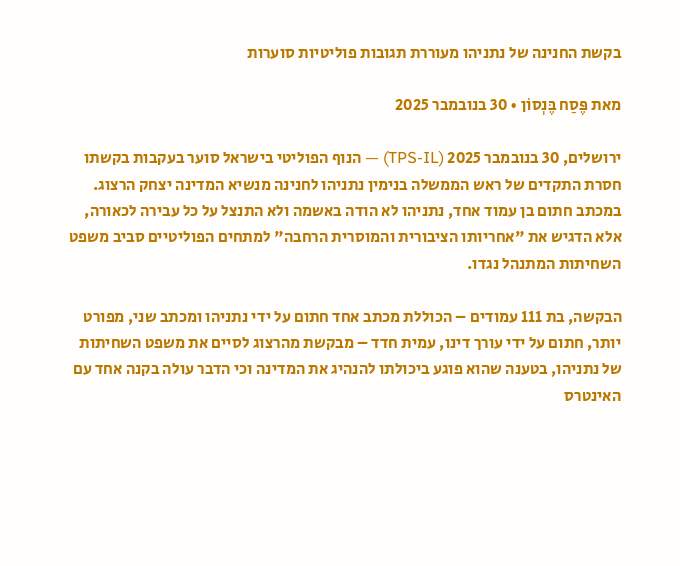בקשת החנינה של נתניהו מעוררת תגובות פוליטיות סוערות

מאת פֶּסַח בֶּנְסוֹן • 30 בנובמבר 2025

ירושלים, 30 בנובמבר 2025 (TPS-IL) — הנוף הפוליטי בישראל סוער בעקבות בקשתו חסרת התקדים של ראש הממשלה בנימין נתניהו לחנינה מנשיא המדינה יצחק הרצוג. במכתב חתום בן עמוד אחד, נתניהו לא הודה באשמה ולא התנצל על כל עבירה לכאורה, אלא הדגיש את "אחריותו הציבורית והמוסרית הרחבה" למתחים הפוליטיים סביב משפט השחיתות המתנהל נגדו.

הבקשה, בת 111 עמודים – הכוללת מכתב אחד חתום על ידי נתניהו ומכתב שני, מפורט יותר, חתום על ידי עורך דינו, עמית חדד – מבקשת מהרצוג לסיים את משפט השחיתות של נתניהו, בטענה שהוא פוגע ביכולתו להנהיג את המדינה וכי הדבר עולה בקנה אחד עם האינטרס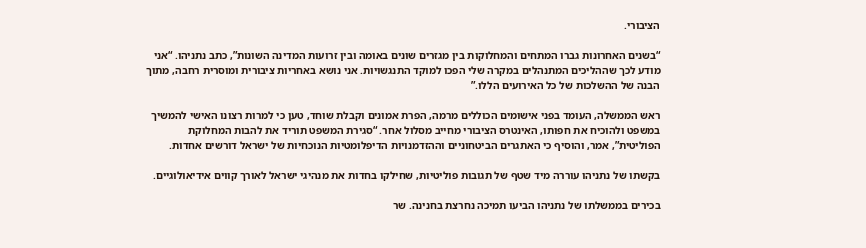הציבורי.

“בשנים האחרונות גברו המתחים והמחלוקות בין מגזרים שונים באומה ובין זרועות המדינה השונות”, כתב נתניהו. “אני מודע לכך שההליכים המתנהלים במקרה שלי הפכו למוקד התנגשויות. אני נושא באחריות ציבורית ומוסרית רחבה, מתוך הבנה של ההשלכות של כל האירועים הללו.”

ראש הממשלה, העומד בפני אישומים הכוללים מרמה, הפרת אמונים וקבלת שוחד, טען כי למרות רצונו האישי להמשיך במשפט ולהוכיח את חפותו, האינטרס הציבורי מחייב מסלול אחר. “סגירת המשפט תוריד את להבות המחלוקת הפוליטית”, אמר, והוסיף כי האתגרים הביטחוניים וההזדמנויות הדיפלומטיות הנוכחיות של ישראל דורשים אחדות.

בקשתו של נתניהו עוררה מיד שטף של תגובות פוליטיות, שחילקו בחדות את מנהיגי ישראל לאורך קווים אידיאולוגיים.

בכירים בממשלתו של נתניהו הביעו תמיכה נחרצת בחנינה. שר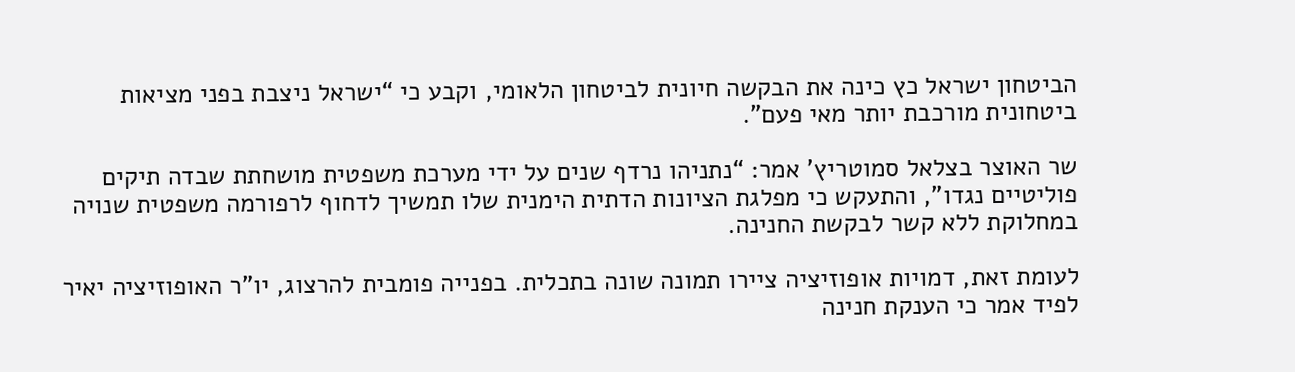הביטחון ישראל כץ כינה את הבקשה חיונית לביטחון הלאומי, וקבע כי “ישראל ניצבת בפני מציאות ביטחונית מורכבת יותר מאי פעם”.

שר האוצר בצלאל סמוטריץ' אמר: “נתניהו נרדף שנים על ידי מערכת משפטית מושחתת שבדה תיקים פוליטיים נגדו”, והתעקש כי מפלגת הציונות הדתית הימנית שלו תמשיך לדחוף לרפורמה משפטית שנויה במחלוקת ללא קשר לבקשת החנינה.

לעומת זאת, דמויות אופוזיציה ציירו תמונה שונה בתכלית. בפנייה פומבית להרצוג, יו”ר האופוזיציה יאיר לפיד אמר כי הענקת חנינה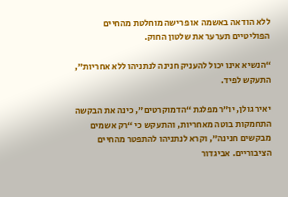ללא הודאה באשמה או פרישה מוחלטת מהחיים הפוליטיים תערער את שלטון החוק.

“הנשיא אינו יכול להעניק חנינה לנתניהו ללא אחריות”, התעקש לפיד.

יאיר גולן, יו”ר מפלגת “הדמוקרטים”, כינה את הבקשה התחמקות בוטה מאחריות, והתעקש כי “רק אשמים מבקשים חנינה”, וקרא לנתניהו להתפטר מהחיים הציבוריים. אביגדור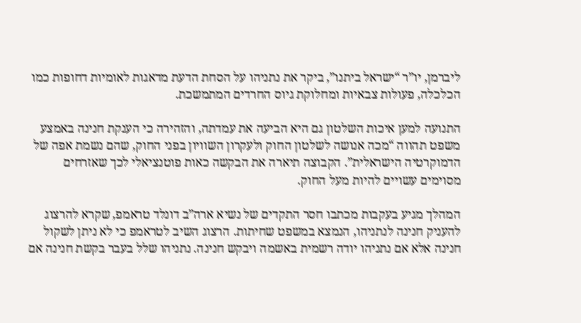ליברמן, יו”ר “ישראל ביתנו”, ביקר את נתניהו על הסחת הדעת מדאגות לאומיות דחופות כמו הכלכלה, פעולות צבאיות ומחלוקת גיוס החרדים המתמשכת.

התנועה למען איכות השלטון גם היא הביעה את עמדתה, והזהירה כי הענקת חנינה באמצע משפט תהווה “מכה אנושה לשלטון החוק ולעקרון השוויון בפני החוק, שהם נשמת אפה של הדמוקרטיה הישראלית”. הקבוצה תיארה את הבקשה כאות פוטנציאלי לכך שאזרחים מסוימים עשויים להיות מעל החוק.

המהלך מגיע בעקבות מכתבו חסר התקדים של נשיא ארה”ב דונלד טראמפ, שקרא להרצוג להעניק חנינה לנתניהו, הנמצא במשפט שחיתות. הרצוג השיב לטראמפ כי לא ניתן לשקול חנינה אלא אם נתניהו יודה רשמית באשמה ויבקש חנינה. נתניהו שלל בעבר בקשת חנינה אם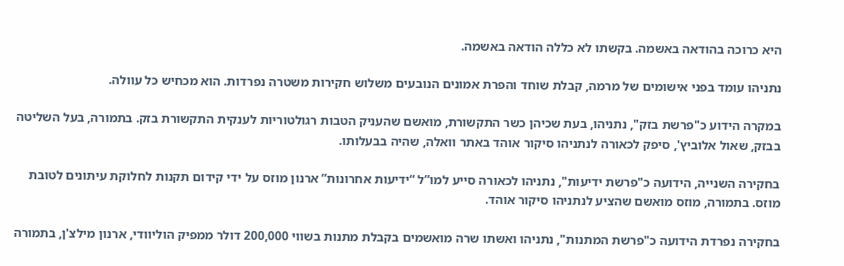היא כרוכה בהודאה באשמה. בקשתו לא כללה הודאה באשמה.

נתניהו עומד בפני אישומים של מרמה, קבלת שוחד והפרת אמונים הנובעים משלוש חקירות משטרה נפרדות. הוא מכחיש כל עוולה.

במקרה הידוע כ"פרשת בזק", נתניהו, בעת שכיהן כשר התקשורת, מואשם שהעניק הטבות רגולטוריות לענקית התקשורת בזק. בתמורה, בעל השליטה בבזק, שאול אלוביץ', סיפק לכאורה לנתניהו סיקור אוהד באתר וואלה, שהיה בבעלותו.

בחקירה השנייה, הידועה כ"פרשת ידיעות", נתניהו לכאורה סייע למו”ל “ידיעות אחרונות” ארנון מוזס על ידי קידום תקנות לחלוקת עיתונים לטובת מוזס. בתמורה, מוזס מואשם שהציע לנתניהו סיקור אוהד.

בחקירה נפרדת הידועה כ"פרשת המתנות", נתניהו ואשתו שרה מואשמים בקבלת מתנות בשווי 200,000 דולר ממפיק הוליוודי, ארנון מילצ'ן, בתמורה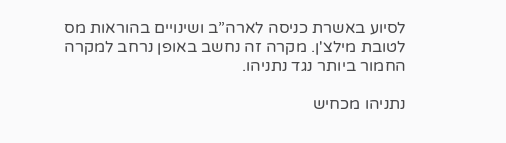לסיוע באשרת כניסה לארה”ב ושינויים בהוראות מס לטובת מילצ'ן. מקרה זה נחשב באופן נרחב למקרה החמור ביותר נגד נתניהו.

נתניהו מכחיש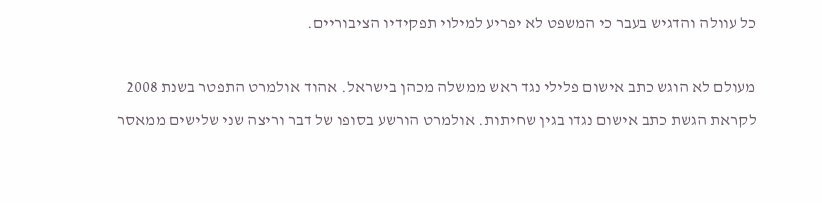כל עוולה והדגיש בעבר כי המשפט לא יפריע למילוי תפקידיו הציבוריים.

מעולם לא הוגש כתב אישום פלילי נגד ראש ממשלה מכהן בישראל. אהוד אולמרט התפטר בשנת 2008 לקראת הגשת כתב אישום נגדו בגין שחיתות. אולמרט הורשע בסופו של דבר וריצה שני שלישים ממאסר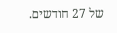של 27 חודשים.